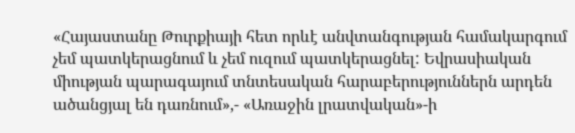«Հայաստանը Թուրքիայի հետ որևէ անվտանգության համակարգում չեմ պատկերացնում և չեմ ուզում պատկերացնել: Եվրասիական միության պարագայում տնտեսական հարաբերություններն արդեն ածանցյալ են դառնում»,- «Առաջին լրատվական»-ի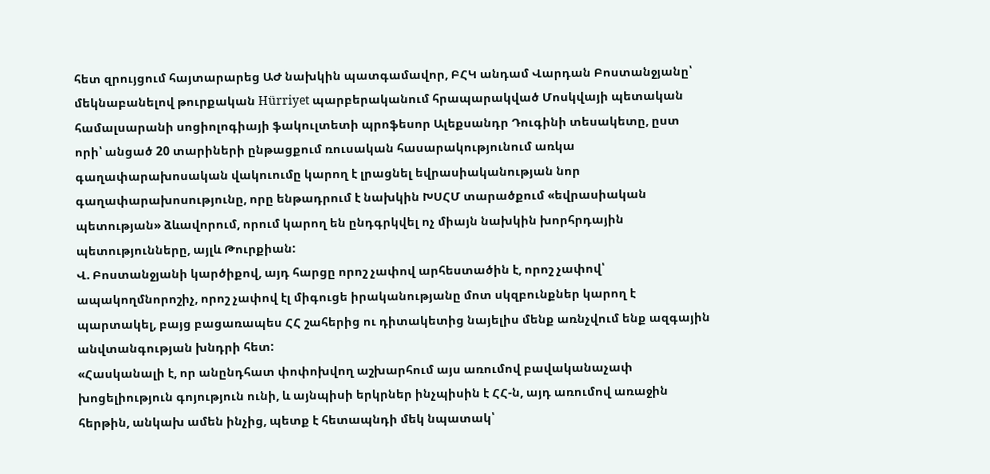հետ զրույցում հայտարարեց ԱԺ նախկին պատգամավոր, ԲՀԿ անդամ Վարդան Բոստանջյանը՝ մեկնաբանելով թուրքական Hürriyet պարբերականում հրապարակված Մոսկվայի պետական համալսարանի սոցիոլոգիայի ֆակուլտետի պրոֆեսոր Ալեքսանդր Դուգինի տեսակետը, ըստ որի՝ անցած 20 տարիների ընթացքում ռուսական հասարակությունում առկա գաղափարախոսական վակուումը կարող է լրացնել եվրասիականության նոր գաղափարախոսությունը, որը ենթադրում է նախկին ԽՍՀՄ տարածքում «եվրասիական պետության» ձևավորում, որում կարող են ընդգրկվել ոչ միայն նախկին խորհրդային պետությունները, այլև Թուրքիան:
Վ. Բոստանջյանի կարծիքով, այդ հարցը որոշ չափով արհեստածին է, որոշ չափով՝ ապակողմնորոշիչ, որոշ չափով էլ միգուցե իրականությանը մոտ սկզբունքներ կարող է պարտակել, բայց բացառապես ՀՀ շահերից ու դիտակետից նայելիս մենք առնչվում ենք ազգային անվտանգության խնդրի հետ:
«Հասկանալի է, որ անընդհատ փոփոխվող աշխարհում այս առումով բավականաչափ խոցելիություն գոյություն ունի, և այնպիսի երկրներ ինչպիսին է ՀՀ-ն, այդ առումով առաջին հերթին, անկախ ամեն ինչից, պետք է հետապնդի մեկ նպատակ՝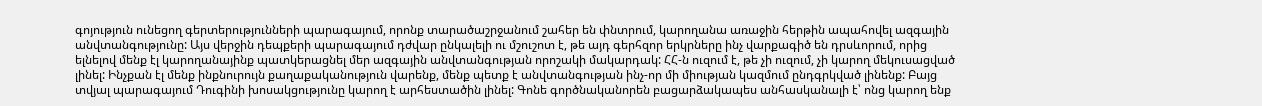գոյություն ունեցող գերտերությունների պարագայում, որոնք տարածաշրջանում շահեր են փնտրում, կարողանա առաջին հերթին ապահովել ազգային անվտանգությունը: Այս վերջին դեպքերի պարագայում դժվար ընկալելի ու մշուշոտ է, թե այդ գերհզոր երկրները ինչ վարքագիծ են դրսևորում, որից ելնելով մենք էլ կարողանայինք պատկերացնել մեր ազգային անվտանգության որոշակի մակարդակ: ՀՀ-ն ուզում է, թե չի ուզում, չի կարող մեկուսացված լինել: Ինչքան էլ մենք ինքնուրույն քաղաքականություն վարենք, մենք պետք է անվտանգության ինչ-որ մի միության կազմում ընդգրկված լինենք: Բայց տվյալ պարագայում Դուգինի խոսակցությունը կարող է արհեստածին լինել: Գոնե գործնականորեն բացարձակապես անհասկանալի է՝ ոնց կարող ենք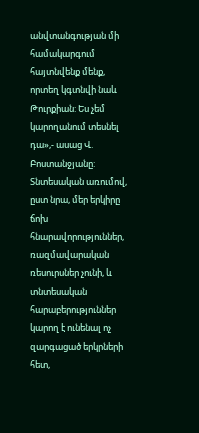անվտանգության մի համակարգում հայտնվենք մենք, որտեղ կգտնվի նաև Թուրքիան: Ես չեմ կարողանում տեսնել դա»,- ասաց Վ. Բոստանջյանը:
Տնտեսական առումով, ըստ նրա, մեր երկիրը ճոխ հնարավորություններ, ռազմավարական ռեսուրսներ չունի, և տնտեսական հարաբերություններ կարող է ունենալ ոչ զարգացած երկրների հետ,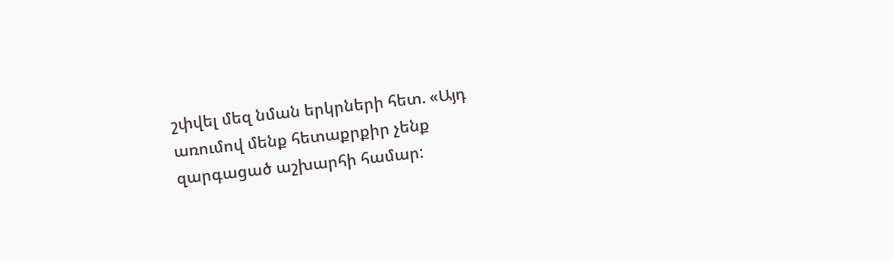շփվել մեզ նման երկրների հետ. «Այդ առումով մենք հետաքրքիր չենք զարգացած աշխարհի համար: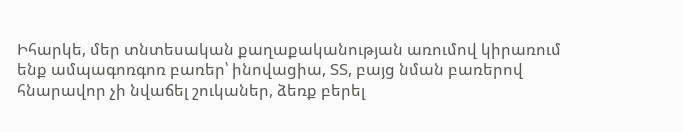Իհարկե, մեր տնտեսական քաղաքականության առումով կիրառում ենք ամպագոռգոռ բառեր՝ ինովացիա, ՏՏ, բայց նման բառերով հնարավոր չի նվաճել շուկաներ, ձեռք բերել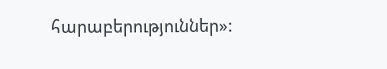հարաբերություններ»: